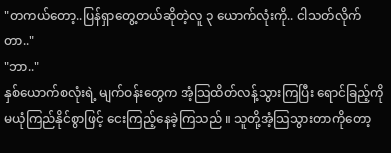"တကယ်တော့..ပြန်ရှာတွေ့တယ်ဆိုတဲ့လူ ၃ ယောက်လုံးကို.. ငါသတ်လိုက်တာ.."
"ဘာ.."
နှစ်ယောက်စလုံးရဲ့ မျက်ဝန်းတွေက အံ့သြထိတ်လန့်သွားကြပြီး ရောင်ခြည့်ကို မယုံကြည်နိုင်စွာဖြင့် ငေးကြည့်နေခဲ့ကြသည် ။ သူတို့အံ့သြသွားတာကိုတော့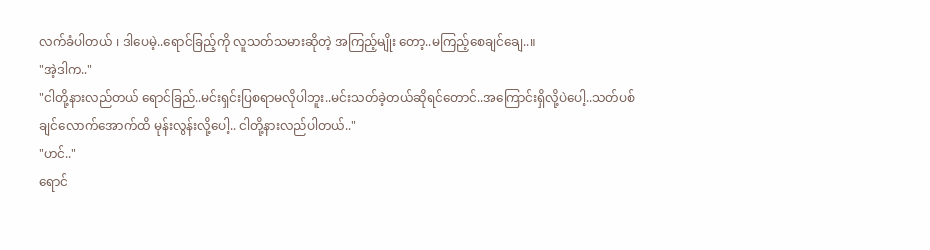လက်ခံပါတယ် ၊ ဒါပေမဲ့..ရောင်ခြည့်ကို လူသတ်သမားဆိုတဲ့ အကြည့်မျိုး တော့..မကြည့်စေချင်ချေ..။
"အဲ့ဒါက.."
"ငါတို့နားလည်တယ် ရောင်ခြည်..မင်းရှင်းပြစရာမလိုပါဘူး..မင်းသတ်ခဲ့တယ်ဆိုရင်တောင်..အကြောင်းရှိလို့ပဲပေါ့..သတ်ပစ်ချင်လောက်အောက်ထိ မုန်းလွန်းလို့ပေါ့.. ငါတို့နားလည်ပါတယ်.."
"ဟင်.."
ရောင်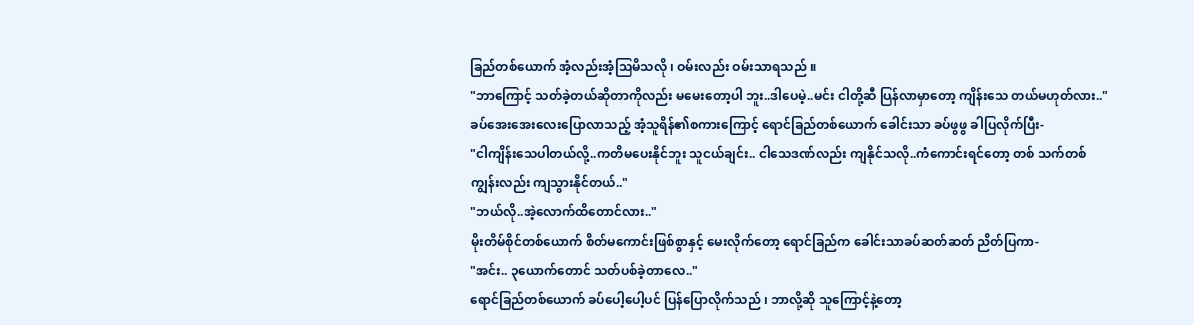ခြည်တစ်ယောက် အံ့လည်းအံ့သြမိသလို ၊ ဝမ်းလည်း ဝမ်းသာရသည် ။
"ဘာကြောင့် သတ်ခဲ့တယ်ဆိုတာကိုလည်း မမေးတော့ပါ ဘူး..ဒါပေမဲ့..မင်း ငါတို့ဆီ ပြန်လာမှာတော့ ကျိန်းသေ တယ်မဟုတ်လား.."
ခပ်အေးအေးလေးပြောလာသည့် အံ့သူရိန်၏စကားကြောင့် ရောင်ခြည်တစ်ယောက် ခေါင်းသာ ခပ်ဖွဖွ ခါပြလိုက်ပြီး-
"ငါကျိန်းသေပါတယ်လို့..ကတိမပေးနိုင်ဘူး သူငယ်ချင်း.. ငါသေဒဏ်လည်း ကျနိုင်သလို..ကံကောင်းရင်တော့ တစ် သက်တစ်ကျွန်းလည်း ကျသွားနိုင်တယ်.."
"ဘယ်လို..အဲ့လောက်ထိတောင်လား.."
မိုးတိမ်စိုင်တစ်ယောက် စိတ်မကောင်းဖြစ်စွာနှင့် မေးလိုက်တော့ ရောင်ခြည်က ခေါင်းသာခပ်ဆတ်ဆတ် ညိတ်ပြကာ-
"အင်း.. ၃ယောက်တောင် သတ်ပစ်ခဲ့တာလေ.."
ရောင်ခြည်တစ်ယောက် ခပ်ပေါ့ပေါ့ပင် ပြန်ပြောလိုက်သည် ၊ ဘာလို့ဆို သူကြောင့်နဲ့တော့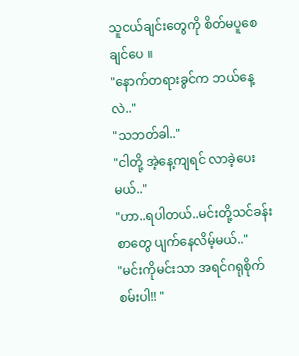သူငယ်ချင်းတွေကို စိတ်မပူစေချင်ပေ ။
"နောက်တရားခွင်က ဘယ်နေ့လဲ.."
"သဘတ်ခါ.."
"ငါတို့ အဲ့နေ့ကျရင် လာခဲ့ပေးမယ်.."
"ဟာ..ရပါတယ်..မင်းတို့သင်ခန်းစာတွေ ပျက်နေလိမ့်မယ်.."
"မင်းကိုမင်းသာ အရင်ဂရုစိုက်စမ်းပါ!! "